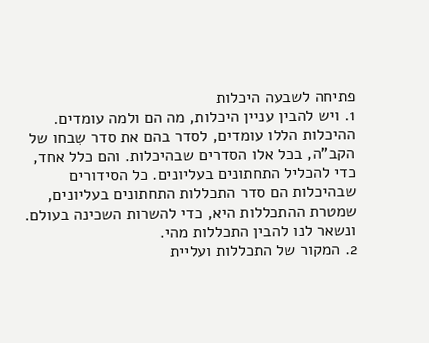פתיחה לשבעה היכלות
1. ויש להבין עניין היכלות, מה הם ולמה עומדים. ההיכלות הללו עומדים, לסדר בהם את סדר שִבחו של הקב"ה, בכל אלו הסדרים שבהיכלות. והם כלל אחד, כדי להכליל התחתונים בעליונים. כל הסידורים שבהיכלות הם סדר התכללות התחתונים בעליונים, שמטרת ההתכללות היא, כדי להשרות השכינה בעולם. ונשאר לנו להבין התכללות מהי.
2. המקור של התכללות ועליית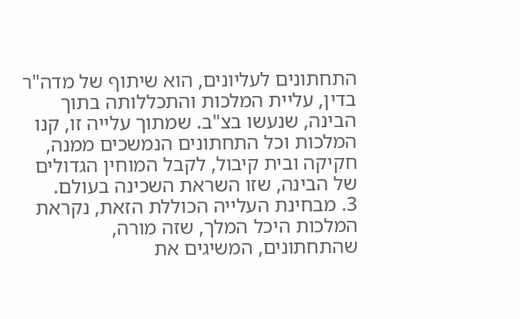התחתונים לעליונים, הוא שיתוף של מדה"ר בדין, עליית המלכות והתכללותה בתוך הבינה, שנעשו בצ"ב. שמתוך עלייה זו, קנו המלכות וכל התחתונים הנמשכים ממנה, חקיקה ובית קיבול, לקבל המוחין הגדולים של הבינה, שזו השראת השכינה בעולם.
3. מבחינת העלייה הכוללת הזאת, נקראת המלכות היכל המלך, שזה מורה, שהתחתונים, המשיגים את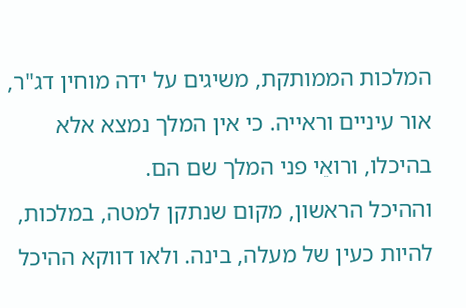המלכות הממותקת, משיגים על ידה מוחין דג"ר, אור עיניים וראייה. כי אין המלך נמצא אלא בהיכלו, ורואֵי פני המלך שם הם.
וההיכל הראשון, מקום שנתקן למטה, במלכות, להיות כעין של מעלה, בינה. ולאו דווקא ההיכל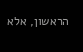הראשון, אלא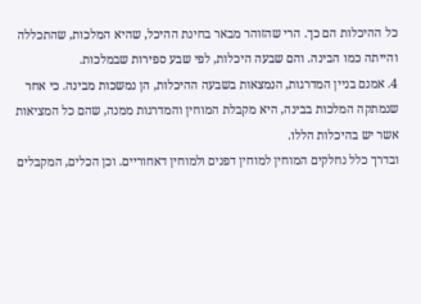כל ההיכלות הם כך. הרי שהזוהר מבאר בחינת ההיכל, שהיא המלכות, שהתכללה והייתה כמו הבינה. והם שבעה היכלות, לפי שבע ספירות שבמלכות.
4. אמנם בניין המדרגות, הנמצאות בשבעה ההיכלות, הן נמשכות מבינה. כי אחר שנמתקה המלכות בבינה, היא מקבלת המוחין והמדרגות ממנה, שהם כל המציאות אשר יש בהיכלות הללו.
ובדרך כלל נחלקים המוחין למוחין דפנים ולמוחין דאחוריים. וכן הכלים, המקבלים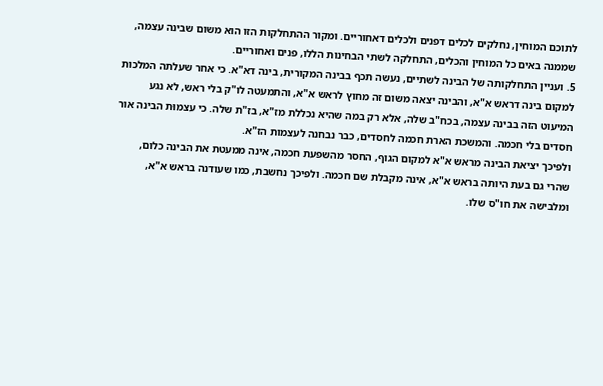לתוכם המוחין, נחלקים לכלים דפנים ולכלים דאחוריים. ומקור ההתחלקות הזו הוא משום שבינה עצמה, שממנה באים כל המוחין והכלים, התחלקה לשתי הבחינות הללו, פנים ואחוריים.
5. ועניין התחלקותה של הבינה לשתיים, נעשה תכף בבינה המקורית, בינה דא"א. כי אחר שעלתה המלכות למקום בינה דראש א"א, והבינה יצאה משום זה מחוץ לראש א"א, והתמעטה לו"ק בלי ראש, לא נגע המיעוט הזה בבינה עצמה, בכח"ב שלה, אלא רק במה שהיא נכללת מז"א, בז"ת שלה. כי עצמוּת הבינה אור חסדים בלי חכמה. והמשכת הארת חכמה לחסדים, כבר נבחנה לעצמות הז"א.
ולפיכך יציאת הבינה מראש א"א למקום הגוף, החסר מהשפעת חכמה, אינה ממעטת את הבינה כלום, שהרי גם בעת היותה בראש א"א, אינה מקבלת שם חכמה. ולפיכך נחשבת, כמו שעודנה בראש א"א, ומלבישה את חו"ס שלו.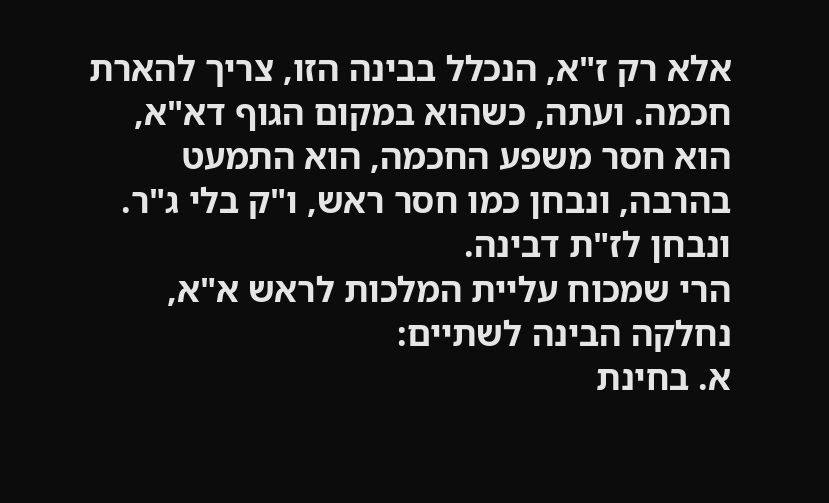אלא רק ז"א, הנכלל בבינה הזו, צריך להארת חכמה. ועתה, כשהוא במקום הגוף דא"א, הוא חסר משפע החכמה, הוא התמעט בהרבה, ונבחן כמו חסר ראש, ו"ק בלי ג"ר. ונבחן לז"ת דבינה.
הרי שמכוח עליית המלכות לראש א"א, נחלקה הבינה לשתיים:
א. בחינת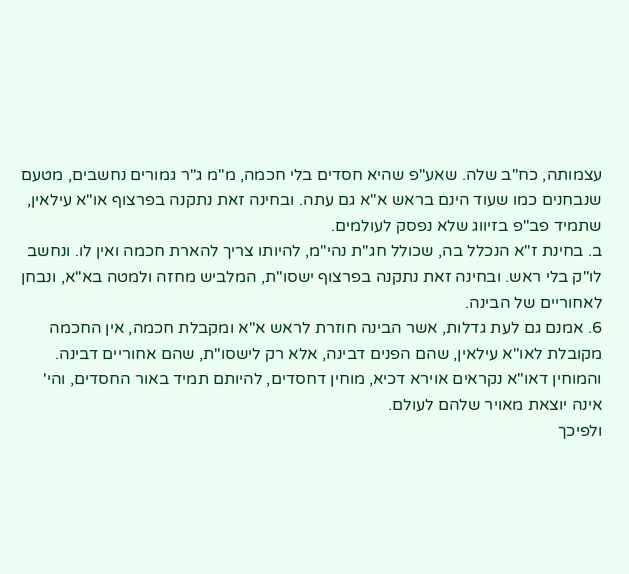עצמותה, כח"ב שלה. שאע"פ שהיא חסדים בלי חכמה, מ"מ ג"ר גמורים נחשבים, מטעם שנבחנים כמו שעוד הינם בראש א"א גם עתה. ובחינה זאת נתקנה בפרצוף או"א עילאין, שתמיד פב"פ בזיווג שלא נפסק לעולמים.
ב. בחינת ז"א הנכלל בה, שכולל חג"ת נהי"מ, להיותו צריך להארת חכמה ואין לו. ונחשב לו"ק בלי ראש. ובחינה זאת נתקנה בפרצוף ישסו"ת, המלביש מחזה ולמטה בא"א, ונבחן לאחוריים של הבינה.
6. אמנם גם לעת גדלות, אשר הבינה חוזרת לראש א"א ומקבלת חכמה, אין החכמה מקובלת לאו"א עילאין, שהם הפנים דבינה, אלא רק לישסו"ת, שהם אחוריים דבינה. והמוחין דאו"א נקראים אוירא דכיא, מוחין דחסדים, להיותם תמיד באור החסדים, והי' אינה יוצאת מאויר שלהם לעולם.
ולפיכך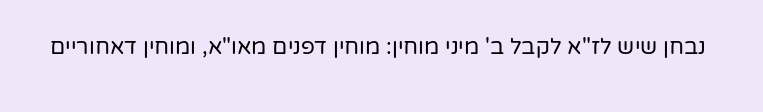נבחן שיש לז"א לקבל ב' מיני מוחין: מוחין דפנים מאו"א, ומוחין דאחוריים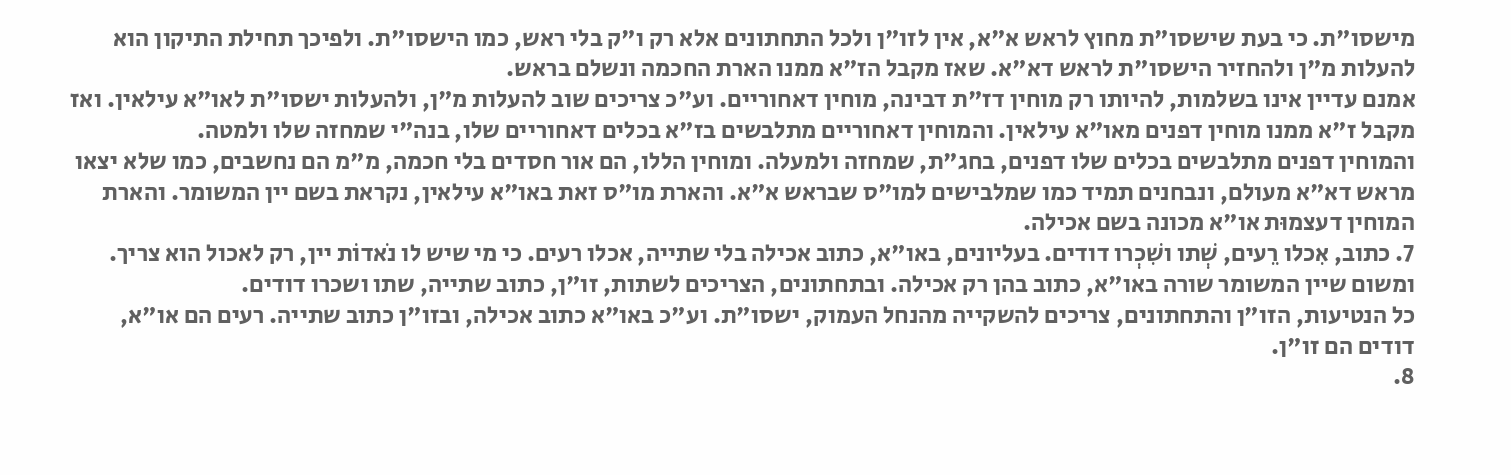מישסו"ת. כי בעת שישסו"ת מחוץ לראש א"א, אין לזו"ן ולכל התחתונים אלא רק ו"ק בלי ראש, כמו הישסו"ת. ולפיכך תחילת התיקון הוא להעלות מ"ן ולהחזיר הישסו"ת לראש דא"א. שאז מקבל הז"א ממנו הארת החכמה ונשלם בראש.
אמנם עדיין אינו בשלמות, להיותו רק מוחין דז"ת דבינה, מוחין דאחוריים. וע"כ צריכים שוב להעלות מ"ן, ולהעלות ישסו"ת לאו"א עילאין. ואז מקבל ז"א ממנו מוחין דפנים מאו"א עילאין. והמוחין דאחוריים מתלבשים בז"א בכלים דאחוריים שלו, בנה"י שמחזה שלו ולמטה.
והמוחין דפנים מתלבשים בכלים שלו דפנים, בחג"ת, שמחזה ולמעלה. ומוחין הללו, הם אור חסדים בלי חכמה, מ"מ הם נחשבים, כמו שלא יצאו מראש דא"א מעולם, ונבחנים תמיד כמו שמלבישים למו"ס שבראש א"א. והארת מו"ס זאת באו"א עילאין, נקראת בשם יין המשומר. והארת המוחין דעצמוּת או"א מכונה בשם אכילה.
7. כתוב, אִכלו רֵעים, שְׁתו ושִׁכְרו דודים. בעליונים, באו"א, כתוב אכילה בלי שתייה, אכלו רעים. כי מי שיש לו נֹאדוֹת יין, רק לאכול הוא צריך. ומשום שיין המשומר שורה באו"א, כתוב בהן רק אכילה. ובתחתונים, הצריכים לשתות, זו"ן, כתוב שתייה, שתו ושכרו דודים.
כל הנטיעות, הזו"ן והתחתונים, צריכים להשקייה מהנחל העמוק, ישסו"ת. וע"כ באו"א כתוב אכילה, ובזו"ן כתוב שתייה. רעים הם או"א, דודים הם זו"ן.
8.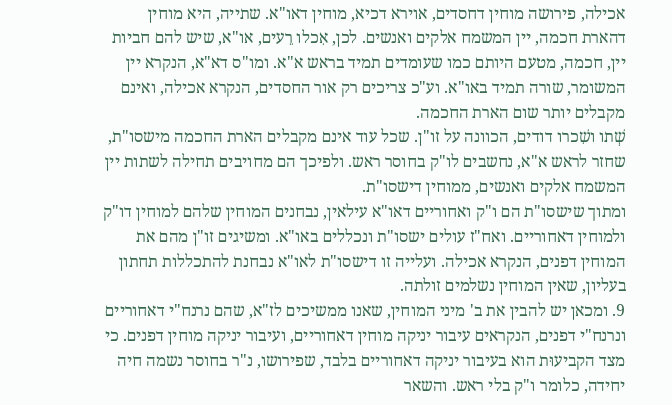אכילה, פירושה מוחין דחסדים, אוירא דכיא, מוחין דאו"א. שתייה, היא מוחין דהארת חכמה, יין המשמח אלקים ואנשים. לכן, אִכלו רֵעים, או"א, שיש להם חביות יין, חכמה, מטעם היותם כמו שעומדים תמיד בראש א"א. ומו"ס דא"א, הנקרא יין המשומר, שורה תמיד באו"א. וע"כ צריכים רק אור החסדים, הנקרא אכילה, ואינם מקבלים יותר שום הארת החכמה.
שְׁתו ושִׁכרו דודים, הכוונה על זו"ן. שכל עוד אינם מקבלים הארת החכמה מישסו"ת, שחזר לראש א"א, נחשבים לו"ק בחוסר ראש. ולפיכך הם מחויבים תחילה לשתות יין המשמח אלקים ואנשים, ממוחין דישסו"ת.
ומתוך שישסו"ת הם ו"ק ואחוריים דאו"א עילאין, נבחנים המוחין שלהם למוחין דו"ק ולמוחין דאחוריים. ואח"ז עולים ישסו"ת ונכללים באו"א. ומשיגים זו"ן מהם את המוחין דפנים, הנקרא אכילה. ועלייה זו דישסו"ת לאו"א נבחנת להתכללות תחתון בעליון, שאין המוחין נשלמים זולתה.
9. ומכאן יש להבין את ב' מיני המוחין, שאנו ממשיכים לז"א, שהם נרנח"י דאחוריים ונרנח"י דפנים, הנקראים עיבור יניקה מוחין דאחוריים, ועיבור יניקה מוחין דפנים. כי מצד הקביעוּת הוא בעיבור יניקה דאחוריים בלבד, שפירושו, נ"ר בחוסר נשמה חיה יחידה, כלומר ו"ק בלי ראש. והשאר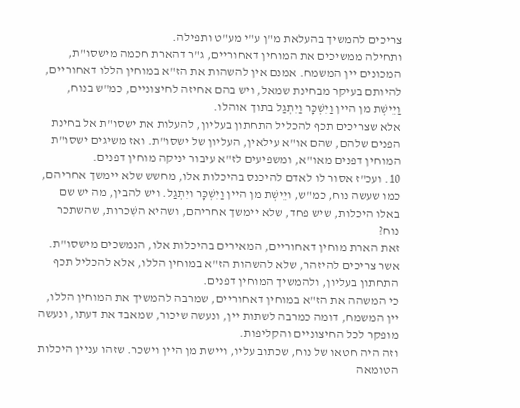צריכים להמשיך בהעלאת מ"ן ע"י מע"ט ותפילה.
ותחילה ממשיכים את המוחין דאחוריים, ג"ר דהארת חכמה מישסו"ת, המכונים יין המשמח. אמנם אין להשהות את הז"א במוחין הללו דאחוריים, להיותם בעיקר מבחינת שמאל, ויש בהם אחיזה לחיצוניים, כמ"ש בנוח, וַיֵישְׁת מן היין וַיִשְׁכָּר וַיִתְגַל בתוך אוהלו.
אלא שצריכים תכף להכליל התחתון בעליון, להעלות את ישסו"ת אל בחינת הפנים שלהם, שהם או"א עילאין, העליון של ישסו"ת. ואז משיגים ישסו"ת המוחין דפנים מאו"א, ומשפיעים לז"א עיבור יניקה מוחין דפנים.
10. ועכ"ז אסור לו לאדם להיכנס בהיכלות אלו, מחשש שלא יימשך אחריהם, כמו שעשה נוח, כמ"ש, ויֵישְׁת מן היין וַיִשְׁכָּר ויִתְגַל. ויש להבין, מה יש שם באלו היכלות, שיש פחד, שלא יימשך אחריהם, ושהיא השִׁכרות, שהשתכר נוח?
זאת הארת מוחין דאחוריים, המאירים בהיכלות אלו, הנמשכים מישסו"ת. אשר צריכים להיזהר, שלא להשהות הז"א במוחין הללו, אלא להכליל תכף התחתון בעליון, ולהמשיך המוחין דפנים.
כי המשהה את הז"א במוחין דאחוריים, שמרבה להמשיך את המוחין הללו, יין המשמח, דומה כמרבה לשתות יין, ונעשה שיכור, שמאבד את דעתו, ונעשה מופקר לכל החיצוניים והקליפות.
וזה היה חטאו של נוח, שכתוב עליו, ויישת מן היין וישכר. שזהו עניין היכלות הטומאה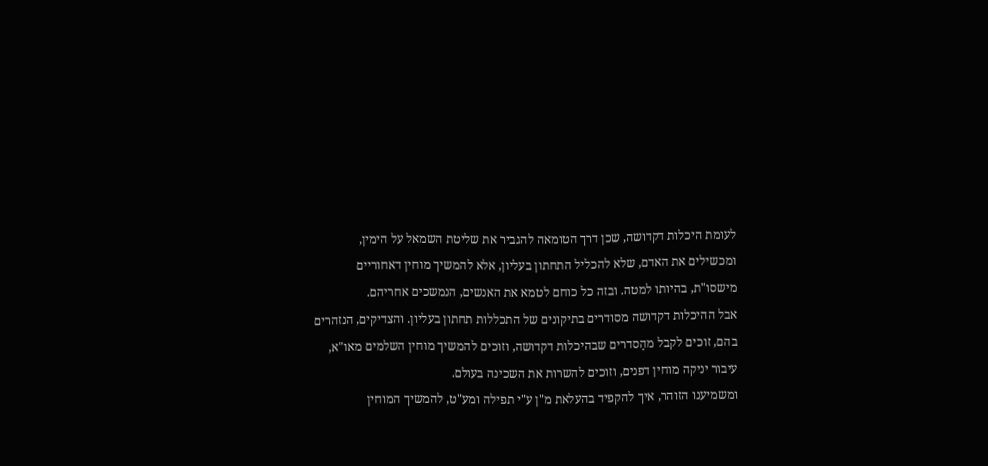לעומת היכלות דקדושה, שכן דרך הטומאה להגביר את שליטת השמאל על הימין, ומכשילים את האדם, שלא להכליל התחתון בעליון, אלא להמשיך מוחין דאחוריים מישסו"ת, בהיותו למטה. ובזה כל כוחם לטמא את האנשים, הנמשכים אחריהם.
אבל ההיכלות דקדושה מסודרים בתיקונים של התכללות תחתון בעליון. והצדיקים, הנזהרים בהם, זוכים לקבל מהַסדרים שבהיכלות דקדושה, וזוכים להמשיך מוחין השלמים מאו"א, עיבור יניקה מוחין דפנים, וזוכים להשרות את השכינה בעולם.
ומשמיענו הזוהר, איך להקפיד בהעלאת מ"ן ע"י תפילה ומע"ט, להמשיך המוחין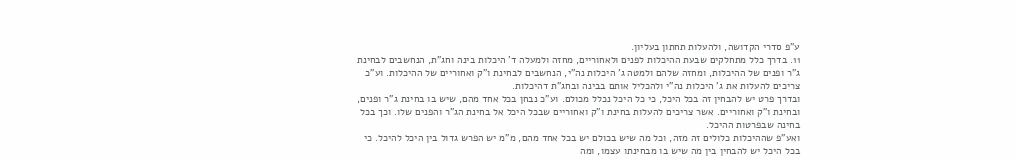ע"פ סדרי הקדושה, ולהעלות תחתון בעליון.
11. בדרך כלל מתחלקים שבעת ההיכלות לפנים ולאחוריים, מחזה ולמעלה ד' היכלות בינה וחג"ת, הנחשבים לבחינת ג"ר ופנים של ההיכלות, ומחזה שלהם ולמטה ג' היכלות נה"י, הנחשבים לבחינת ו"ק ואחוריים של ההיכלות. וע"כ צריכים להעלות את ג' היכלות נה"י ולהכליל אותם בבינה ובחג"ת דהיכלות.
ובדרך פרט יש להבחין זה בכל היכל, כי כל היכל נכלל מכולם. וע"כ נבחן בכל אחד מהם, שיש בו בחינת ג"ר ופנים, ובחינת ו"ק ואחוריים. אשר צריכים להעלות בחינת ו"ק ואחוריים שבכל היכל אל בחינת הג"ר והפנים שלו. וכך בכל בחינה שבפרטות ההיכל.
ואע"פ שההיכלות כלולים זה מזה, וכל מה שיש בכולם יש בכל אחד מהם, מ"מ יש הפרש גדול בין היכל להיכל. כי בכל היכל יש להבחין בין מה שיש בו מבחינתו עצמו, ומה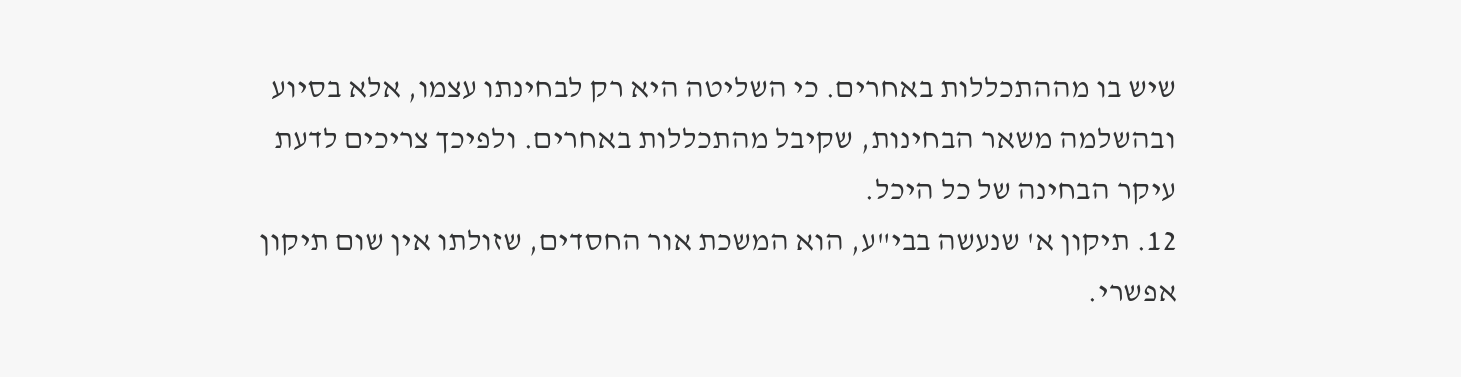שיש בו מההתכללות באחרים. כי השליטה היא רק לבחינתו עצמו, אלא בסיוע ובהשלמה משאר הבחינות, שקיבל מהתכללות באחרים. ולפיכך צריכים לדעת עיקר הבחינה של כל היכל.
12. תיקון א' שנעשה בבי"ע, הוא המשכת אור החסדים, שזולתו אין שום תיקון אפשרי.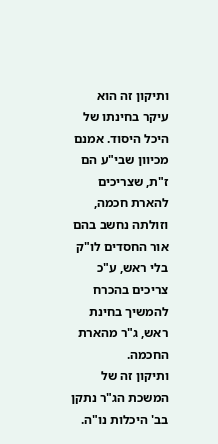ותיקון זה הוא עיקר בחינתו של היכל היסוד. אמנם מכיוון שבי"ע הם ז"ת, שצריכים להארת חכמה, וזולתה נחשב בהם אור החסדים לו"ק בלי ראש, ע"כ צריכים בהכרח להמשיך בחינת ראש, ג"ר מהארת החכמה.
ותיקון זה של המשכת הג"ר נתקן בב' היכלות נו"ה.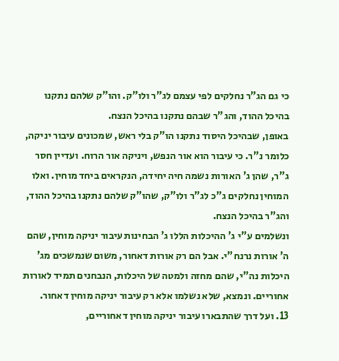כי גם הג"ר נחלקים לפי עצמם לג"ר ולו"ק. והו"ק שלהם נתקנו בהיכל ההוד, והג"ר שבהם נתקנו בהיכל הנצח.
באופן, שבהיכל היסוד נתקנו הו"ק בלי ראש, שמכונים עיבור יניקה, כלומר נ"ר. כי עיבור הוא אור הנפש, ויניקה אור הרוח. ועדיין חסר ג"ר, שהן ג' האורות נשמה חיה יחידה, הנקראים ביחד מוחין. ואלו המוחין נחלקים ג"כ לג"ר ולו"ק, שהו"ק שלהם נתקנו בהיכל ההוד, והג"ר בהיכל הנצח.
ונשלמים ע"י ג' ההיכלות הללו ג' הבחינות עיבור יניקה מוחין, שהם ה' אורות נרנח"י. אבל הם רק אורות דאחור, משום שנמשכים מג' היכלות נה"י, שהם מחזה ולמטה של היכלות, הנבחנים תמיד לאורות אחוריים. ונמצא, שלא נשלמו אלא רק עיבור יניקה מוחין דאחור.
13. ועל דרך שהתבארו עיבור יניקה מוחין דאחוריים,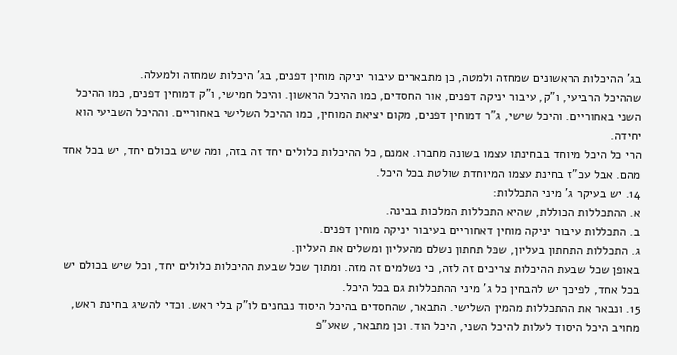בג' ההיכלות הראשונים שמחזה ולמטה, כן מתבארים עיבור יניקה מוחין דפנים, בג' היכלות שמחזה ולמעלה.
שההיכל הרביעי, ו"ק, עיבור יניקה דפנים, אור החסדים, כמו ההיכל הראשון. והיכל חמישי, ו"ק דמוחין דפנים, כמו ההיכל השני באחוריים. והיכל שישי, ג"ר דמוחין דפנים, מקום יציאת המוחין, כמו ההיכל השלישי באחוריים. וההיכל השביעי הוא יחידה.
הרי כל היכל מיוחד בבחינתו עצמו בשונה מחברו. אמנם, כל ההיכלות כלולים יחד זה בזה, ומה שיש בכולם יחד, יש בכל אחד מהם. אבל עכ"ז בחינת עצמו המיוחדת שולטת בכל היכל.
14. יש בעיקר ג' מיני התכללות:
א. ההתכללות הכוללת, שהיא התכללות המלכות בבינה.
ב. התכללות עיבור יניקה מוחין דאחוריים בעיבור יניקה מוחין דפנים.
ג. התכללות התחתון בעליון, שכּל תחתון נשלם מהעליון ומשלים את העליון.
באופן שכל שבעת ההיכלות צריכים זה לזה, כי נשלמים זה מזה. ומתוך שכל שבעת ההיכלות כלולים יחד, וכל שיש בכולם יש בכל אחד, לפיכך יש להבחין כל ג' מיני ההתכללות גם בכל היכל.
15. ונבאר את ההתכללות מהמין השלישי. התבאר, שהחסדים בהיכל היסוד נבחנים לו"ק בלי ראש. וכדי להשיג בחינת ראש, מחויב היכל היסוד לעלות להיכל השני, היכל הוד. וכן מתבאר, שאע"פ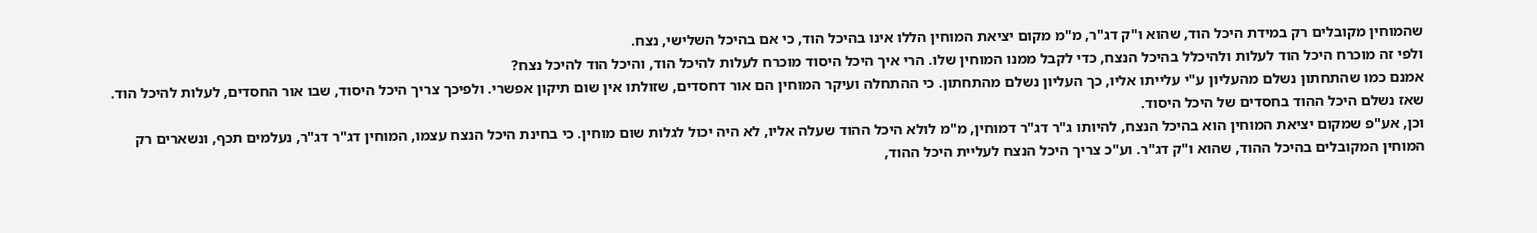שהמוחין מקובלים רק במידת היכל הוד, שהוא ו"ק דג"ר, מ"מ מקום יציאת המוחין הללו אינו בהיכל הוד, כי אם בהיכל השלישי, נצח.
ולפי זה מוכרח היכל הוד לעלות ולהיכלל בהיכל הנצח, כדי לקבל ממנו המוחין שלו. הרי איך היכל היסוד מוכרח לעלות להיכל הוד, והיכל הוד להיכל נצח?
אמנם כמו שהתחתון נשלם מהעליון ע"י עלייתו אליו, כך העליון נשלם מהתחתון. כי ההתחלה ועיקר המוחין הם אור דחסדים, שזולתו אין שום תיקון אפשרי. ולפיכך צריך היכל היסוד, שבו אור החסדים, לעלות להיכל הוד. שאז נשלם היכל ההוד בחסדים של היכל היסוד.
וכן, אע"פ שמקום יציאת המוחין הוא בהיכל הנצח, להיותו ג"ר דג"ר דמוחין, מ"מ לולא היכל ההוד שעלה אליו, לא היה יכול לגלות שום מוחין. כי בחינת היכל הנצח עצמו, המוחין דג"ר דג"ר, נעלמים תכף, ונשארים רק המוחין המקובלים בהיכל ההוד, שהוא ו"ק דג"ר. וע"כ צריך היכל הנצח לעליית היכל ההוד,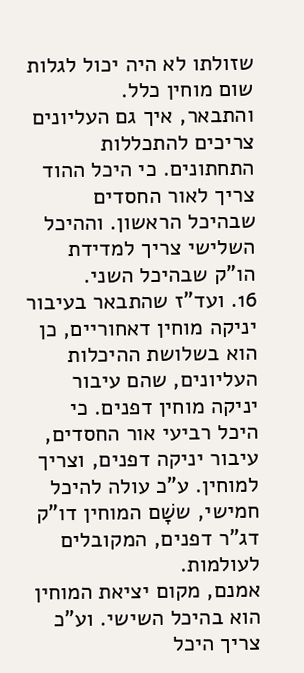שזולתו לא היה יכול לגלות שום מוחין כלל.
והתבאר, איך גם העליונים צריכים להתכללות התחתונים. כי היכל ההוד צריך לאור החסדים שבהיכל הראשון. וההיכל השלישי צריך למדידת הו"ק שבהיכל השני.
16. ועד"ז שהתבאר בעיבור יניקה מוחין דאחוריים, כן הוא בשלושת ההיכלות העליונים, שהם עיבור יניקה מוחין דפנים. כי היכל רביעי אור החסדים, עיבור יניקה דפנים, וצריך למוחין. ע"כ עולה להיכל חמישי, ששָׁם המוחין דו"ק דג"ר דפנים, המקובלים לעולמות.
אמנם, מקום יציאת המוחין הוא בהיכל השישי. וע"כ צריך היכל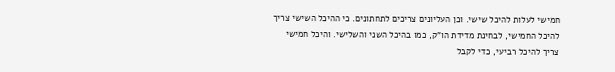חמישי לעלות להיכל שישי. וכן העליונים צריכים לתחתונים. כי ההיכל השישי צריך להיכל החמישי, לבחינת מדידת הו"ק, כמו בהיכל השני והשלישי. והיכל חמישי צריך להיכל רביעי, כדי לקבל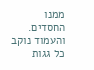ממנו החסדים. והעמוד נוקב כל גגות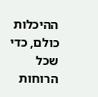ההיכלות כולם, כדי שכל הרוחות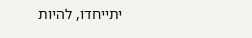יתייחדו, להיות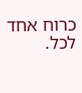כרוח אחד לכל.